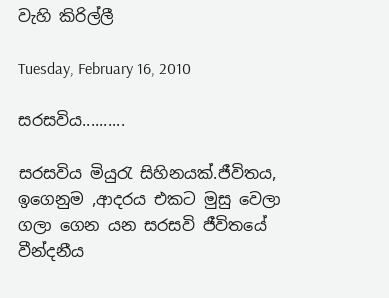වැහි කිරිල්ලී

Tuesday, February 16, 2010

සරසවිය..........

සරසවිය මියුරැ සිහිනයක්.ජීවිතය, ඉගෙනුම ,ආදරය එකට මුසු වෙලා ගලා ගෙන යන සරසවි ජීවිතයේ වීන්දනීය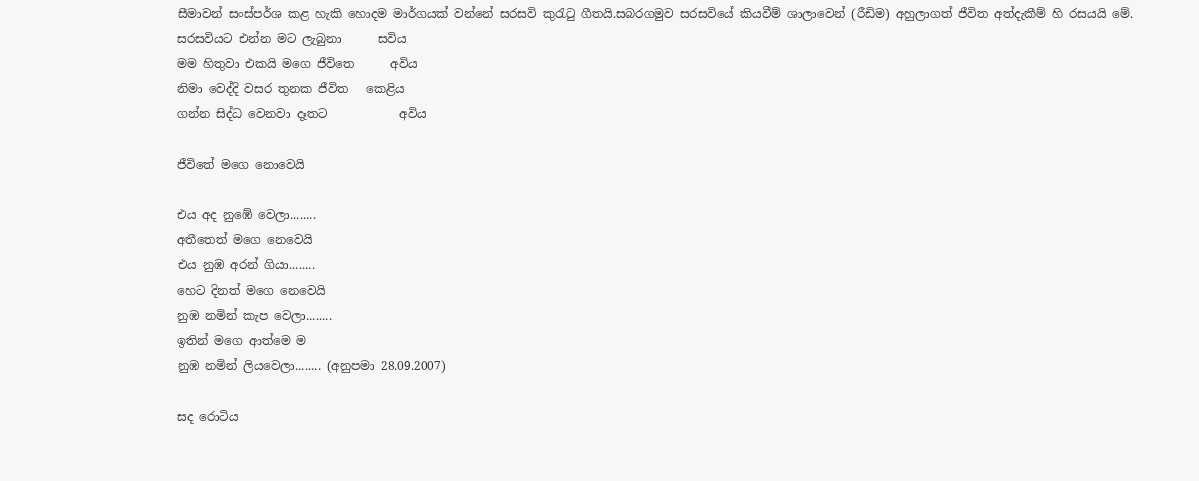සීමාවන් සංස්පර්ශ කළ හැකි හොදම මාර්ගයක් වන්නේ සරසවි කුරැටු ගීතයි.සබරගමුව සරසවියේ කියවීම් ශාලාවෙන් (රීඩිම) අහුලාගත් ජීවිත අත්දැකීම් හි රසයයි මේ.
සරසවියට එන්න මට ලැබුනා      සවිය
මම හිතුවා එකයි මගෙ ජීවිතෙ      අවිය
නිමා වෙද්දි වසර තුනක ජීවිත   කෙළිය
ගන්න සිද්ධ වෙනවා දෑතට            අවිය

ජීවිතේ මගෙ නොවෙයි

එය අද නුඹේ වෙලා........
අතීතෙත් මගෙ නෙවෙයි
එය නුඹ අරන් ගියා........
හෙට දිනත් මගෙ නෙවෙයි
නුඹ නමින් කැප වෙලා........
ඉතින් මගෙ ආත්මෙ ම
නුඹ නමින් ලියවෙලා........ (අනුපමා 28.09.2007)

සද රොටිය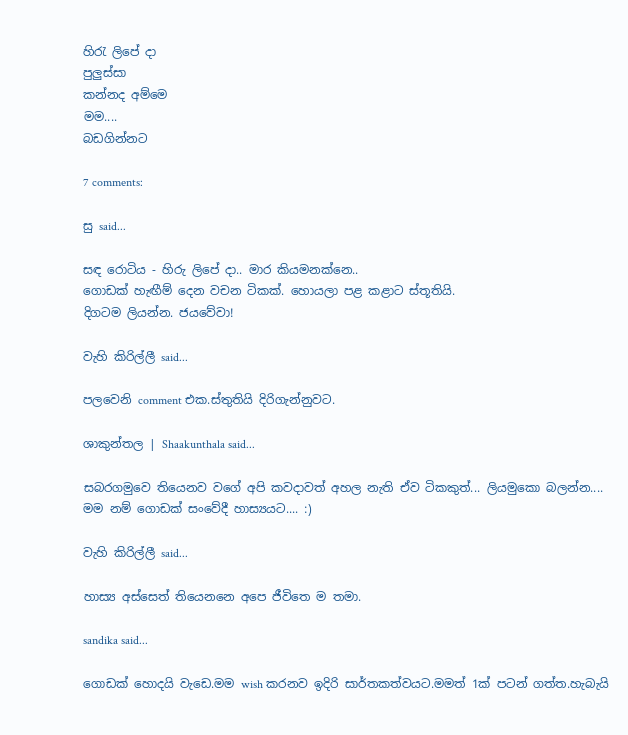හිරැ ලිපේ දා
පුලුස්සා
කන්නද අම්මෙ
මම....
බඩගින්නට

7 comments:

සු said...

සඳ රොටිය - හිරු ලිපේ දා.. මාර කියමනක්නෙ..
ගොඩක් හැඟීම් දෙන වචන ටිකක්. හොයලා පළ කළාට ස්තූතියි.
දිගටම ලියන්න. ජයවේවා!

වැහි කිරිල්ලී said...

පලවෙනි comment එක.ස්තුතියි දිරිගැන්නුවට.

ශාකුන්තල | Shaakunthala said...

සබරගමුවෙ තියෙනව වගේ අපි කවදාවත් අහල නැති ඒව ටිකකුත්... ලියමුකො බලන්න.... මම නම් ගොඩක් සංවේදී හාස්‍යයට.... :)

වැහි කිරිල්ලී said...

හාස්‍ය අස්සෙත් තියෙනනෙ අපෙ ජීවිතෙ ම තමා.

sandika said...

ගොඩක් හොදයි වැඩෙ.මම wish කරනව ඉදිරි සාර්තකත්වයට.මමත් 1ක් පටන් ගත්ත.හැබැයි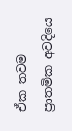ඒක තවම ප්‍රාතමික අවදියෙ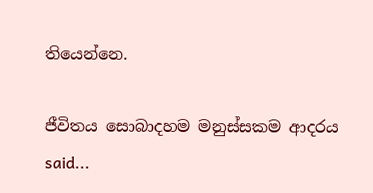තියෙන්නෙ.

ජීවිතය සොබාදහම මනුස්සකම ආදරය said...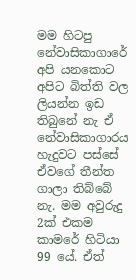මම හිටපු නේවාසිකාගාරේ අපි යනකොට අපිට බිත්ති වල ලියන්න ඉඩ තිබුනේ නැ ඒ නේවාසිකාගාරය හැදුවට පස්සේ ඒවගේ තීන්ත ගාලා තිබ්බේ නැ. මම අවුරුදු 2ක් එකම කාමරේ හිටියා 99 යේ. ඒත්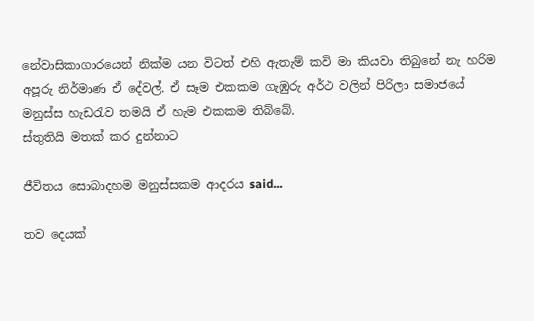නේවාසිකාගාරයෙන් නික්ම යන විටත් එහි ඇතැම් කවි මා කියවා තිබුනේ නැ හරිම අපූරු නිර්මාණ ඒ දේවල්. ඒ සෑම එකකම ගැඹුරු අර්ථ වලින් පිරිලා සමාජයේ මනුස්ස හැඩරැව තමයි ඒ හැම එකකම තිබ්බේ.
ස්තුතියි මතක් කර දුන්නාට

ජීවිතය සොබාදහම මනුස්සකම ආදරය said...

තව දෙයක්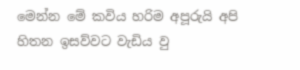මෙන්න මේ කවිය හරිම අපූරුයි අපි හිතන ඉසව්වට වැඩිය වු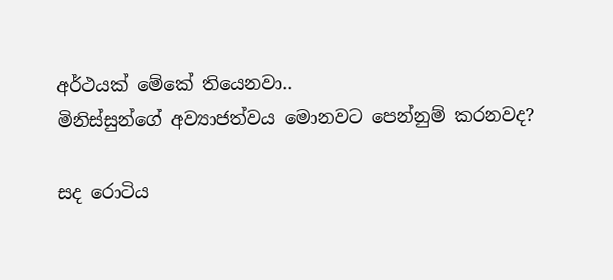අර්ථයක් මේකේ තියෙනවා..
මිනිස්සුන්ගේ අව්‍යාජත්වය මොනවට පෙන්නුම් කරනවද?

සද රොටිය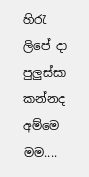හිරැ ලිපේ දා
පුලුස්සා
කන්නද අම්මෙ
මම....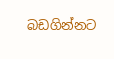බඩගින්නට